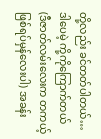တို့လည်း ခင်တတ်ပါတယ်… ဒါပေမဲ့ ကို့ကိုကြောက်တယ်
(ဒီဇာတ်လမ်းလေးက တကယ့် ဖြစ်ရပ်မှန်လေးပါ) အခန်း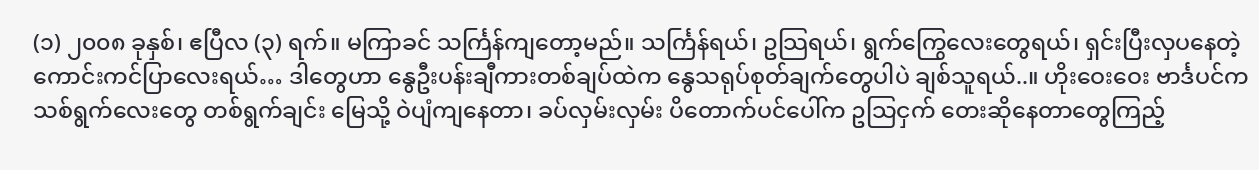(၁) ၂၀၀၈ ခုနှစ်၊ ဧပြီလ (၃) ရက်။ မကြာခင် သင်္ကြန်ကျတော့မည်။ သင်္ကြန်ရယ်၊ ဥသြရယ်၊ ရွက်ကြွေလေးတွေရယ်၊ ရှင်းပြီးလှပနေတဲ့ ကောင်းကင်ပြာလေးရယ်… ဒါတွေဟာ နွေဦးပန်းချီကားတစ်ချပ်ထဲက နွေသရုပ်စုတ်ချက်တွေပါပဲ ချစ်သူရယ်..။ ဟိုးဝေးဝေး ဗာင်္ဒပင်က သစ်ရွက်လေးတွေ တစ်ရွက်ချင်း မြေသို့ ဝဲပျံကျနေတာ၊ ခပ်လှမ်းလှမ်း ပိတောက်ပင်ပေါ်က ဥသြငှက် တေးဆိုနေတာတွေကြည့်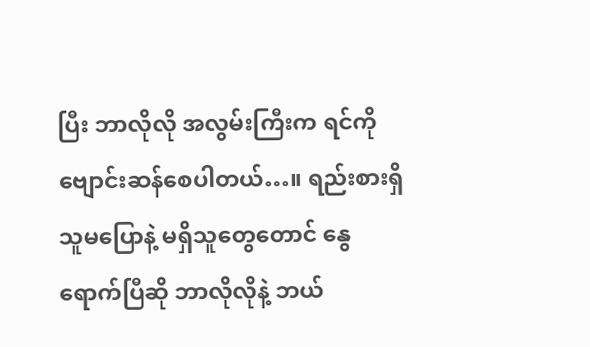ပြီး ဘာလိုလို အလွမ်းကြီးက ရင်ကို ဗျောင်းဆန်စေပါတယ်…။ ရည်းစားရှိသူမပြောနဲ့ မရှိသူတွေတောင် နွေရောက်ပြီဆို ဘာလိုလိုနဲ့ ဘယ်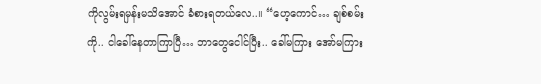ကိုလွမ်းရမှန်းမသိအောင် ခံစားရတယ်လေ..။ “ဟေ့ကောင်… ချစ်စမ်းကို.. ငါခေါ်နေတာကြာပြီ… ဘာတွေငေါင်ပြီး.. ခေါ်မကြား အော်မကြား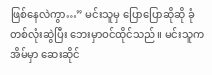ဖြစ်နေလဲကွာ…” မင်းသူမှ ပြောပြောဆိုဆို ခုံတစ်လုံးဆွဲပြီး ဘေးမှာဝင်ထိုင်သည်။ မင်းသူက အိမ်မှာ ဆေးဆိုင်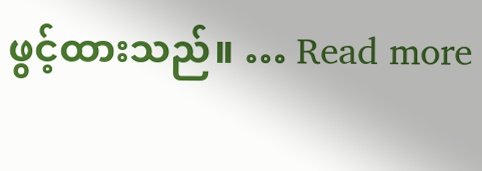ဖွင့်ထားသည်။ … Read more